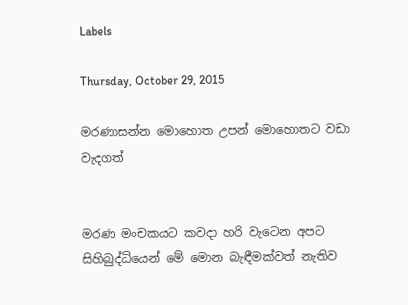Labels

Thursday, October 29, 2015

මරණාසන්න මොහොත උපන් මොහොතට වඩා වැදගත්


මරණ මංචකයට කවදා හරි වැටෙන අපට සිහිබුද්ධියෙන් මේ මොන බැඳීමක්වත් නැතිව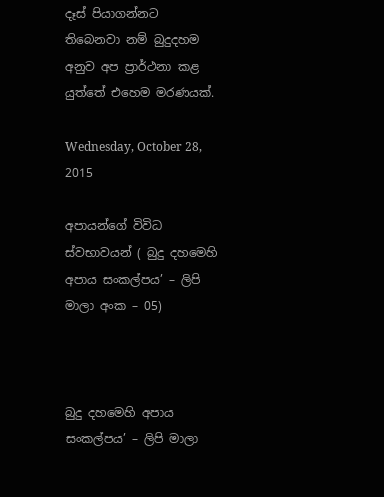දෑස් පියාගන්නට තිබෙනවා නම් බුදුදහම අනුව අප ප්‍රාර්ථනා කළ යුත්තේ එහෙම මරණයක්.

Wednesday, October 28, 2015

අපායන්ගේ විවිධ ස්වභාවයන් ( බුදු දහමෙහි අපාය සංකල්පය’ – ලිපි මාලා අංක – 05)



බුදු දහමෙහි අපාය සංකල්පය’ – ලිපි මාලා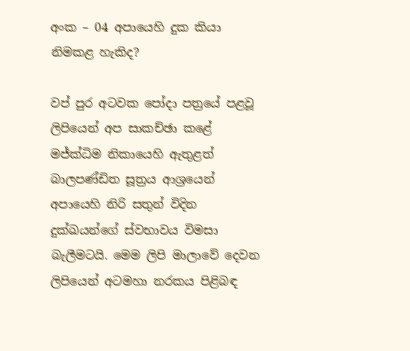අංක – 04 අපායෙහි දුක කියා නිමකළ හැකිද?

වප් පුර අටවක පෝදා පත්‍රයේ පළවූ ලිපියෙන් අප සාකච්ඡා කළේ මජ්ක්‍ධිම නිකායෙහි ඇතුළත් බාලපණ්ඩිත සූත්‍රය ආශ්‍රයෙන් අපායෙහි නිරි සතුන් විදින දුක්ඛයන්ගේ ස්වභාවය විමසා බැලීමටයි. මෙම ලිපි මාලාවේ දෙවන ලිපියෙන් අටමහා නරකය පිළිබඳ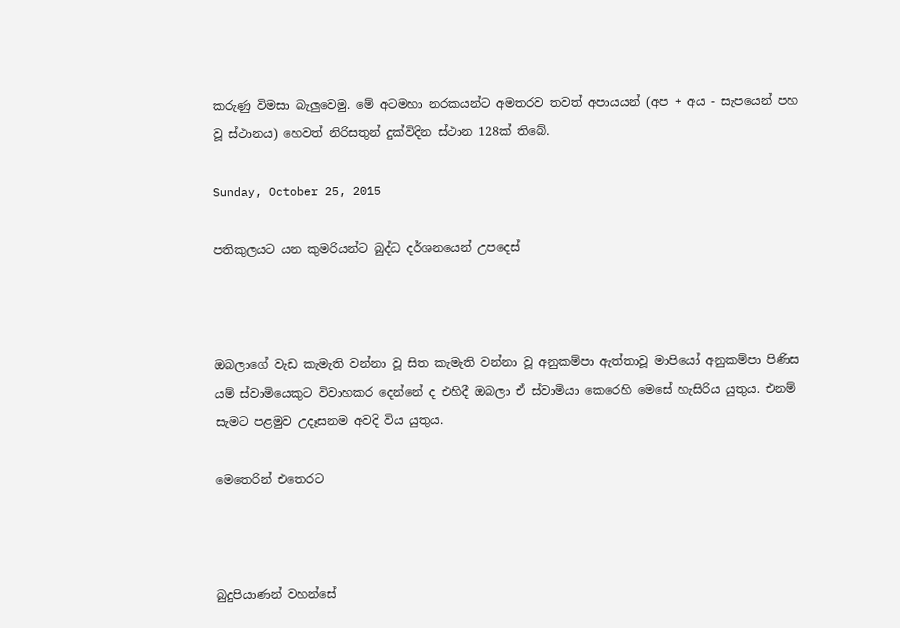කරුණු විමසා බැලුවෙමු. මේ අටමහා නරකයන්ට අමතරව තවත් අපායයන් (අප + අය - සැපයෙන් පහ වූ ස්ථානය) හෙවත් නිරිසතුන් දුක්විදින ස්ථාන 128ක් තිබේ.

Sunday, October 25, 2015

පතිකුලයට යන කුමරියන්ට බුද්ධ දර්ශනයෙන් උපදෙස්



ඔබලාගේ වැඩ කැමැති වන්නා වූ සිත කැමැති වන්නා වූ අනුකම්පා ඇත්තාවූ මාපියෝ අනුකම්පා පිණිස යම් ස්වාමියෙකුට විවාහකර දෙන්නේ ද එහිදී ඔබලා ඒ ස්වාමියා කෙරෙහි මෙසේ හැසිරිය යුතුය. එනම් සැමට පළමුව උදෑසනම අවදි විය යුතුය.

මෙතෙරින් එතෙරට



බුදුපියාණන් වහන්සේ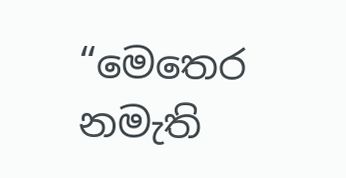“මෙතෙර නමැති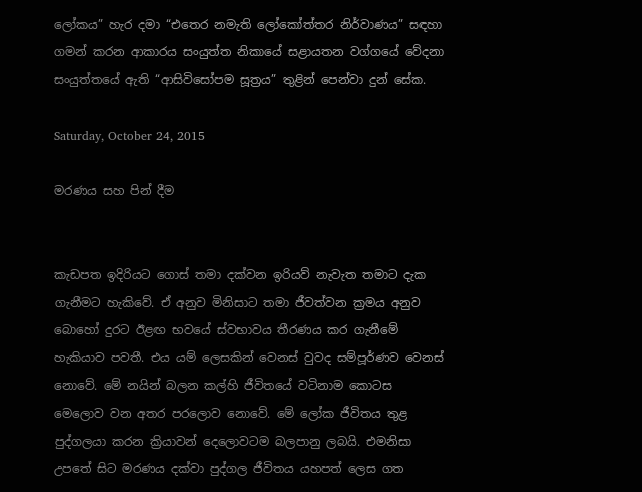ලෝකය” හැර දමා “එතෙර නමැති ලෝකෝත්තර නිර්වාණය” සඳහා ගමන් කරන ආකාරය සංයුත්ත නිකායේ සළායතන වග්ගයේ වේදනා සංයුත්තයේ ඇති “ආසිවිසෝපම සූත්‍රය” තුළින් පෙන්වා දුන් සේක.

Saturday, October 24, 2015

මරණය සහ පින් දීම


කැඩපත ඉදිරියට ගොස් තමා දක්වන ඉරියව් නැවැත තමාට දැක ගැනීමට හැකිවේ. ඒ අනුව මිනිසාට තමා ජීවත්වන ක්‍රමය අනුව බොහෝ දුරට ඊළඟ භවයේ ස්වභාවය තීරණය කර ගැනීමේ හැකියාව පවතී. එය යම් ලෙසකින් වෙනස් වුවද සම්පූර්ණව වෙනස් නොවේ. මේ නයින් බලන කල්හි ජීවිතයේ වටිනාම කොටස මෙලොව වන අතර පරලොව නොවේ. මේ ලෝක ජීවිතය තුළ පුද්ගලයා කරන ක්‍රියාවන් දෙලොවටම බලපානු ලබයි. එමනිසා උපතේ සිට මරණය දක්වා පුද්ගල ජීවිතය යහපත් ලෙස ගත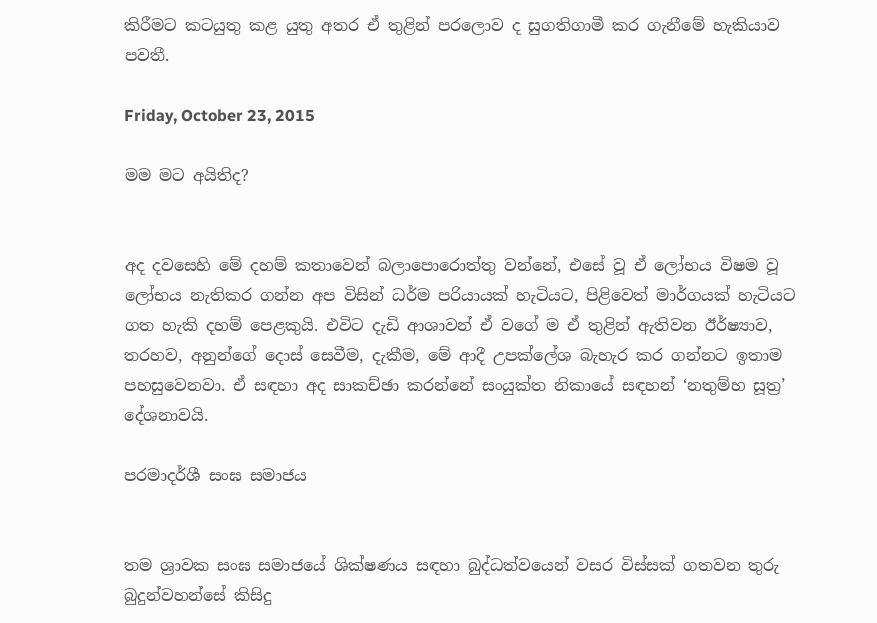කිරීමට කටයුතු කළ යුතු අතර ඒ තුළින් පරලොව ද සුගතිගාමී කර ගැනීමේ හැකියාව පවතී.

Friday, October 23, 2015

මම මට අයිතිද?


අද දවසෙහි මේ දහම් කතාවෙන් බලාපොරොත්තු වන්නේ, එසේ වූ ඒ ලෝභය විෂම වූ ලෝභය නැතිකර ගන්න අප විසින් ධර්ම පරියායක් හැටියට, පිළිවෙත් මාර්ගයක් හැටියට ගත හැකි දහම් පෙළකුයි. එවිට දැඩි ආශාවන් ඒ වගේ ම ඒ තුළින් ඇතිවන ඊර්ෂ්‍යාව, තරහව, අනුන්ගේ දොස් සෙවීම, දැකීම, මේ ආදී උපක්ලේශ බැහැර කර ගන්නට ඉතාම පහසුවෙනවා. ඒ සඳහා අද සාකච්ඡා කරන්නේ සංයුක්ත නිකායේ සඳහන් ‘නතුම්හ සූත්‍ර’ දේශනාවයි.

පරමාදර්ශී සංඝ සමාජය


තම ශ්‍රාවක සංඝ සමාජයේ ශික්ෂණය සඳහා බුද්ධත්වයෙන් වසර විස්සක් ගතවන තුරු බුදුන්වහන්සේ කිසිදු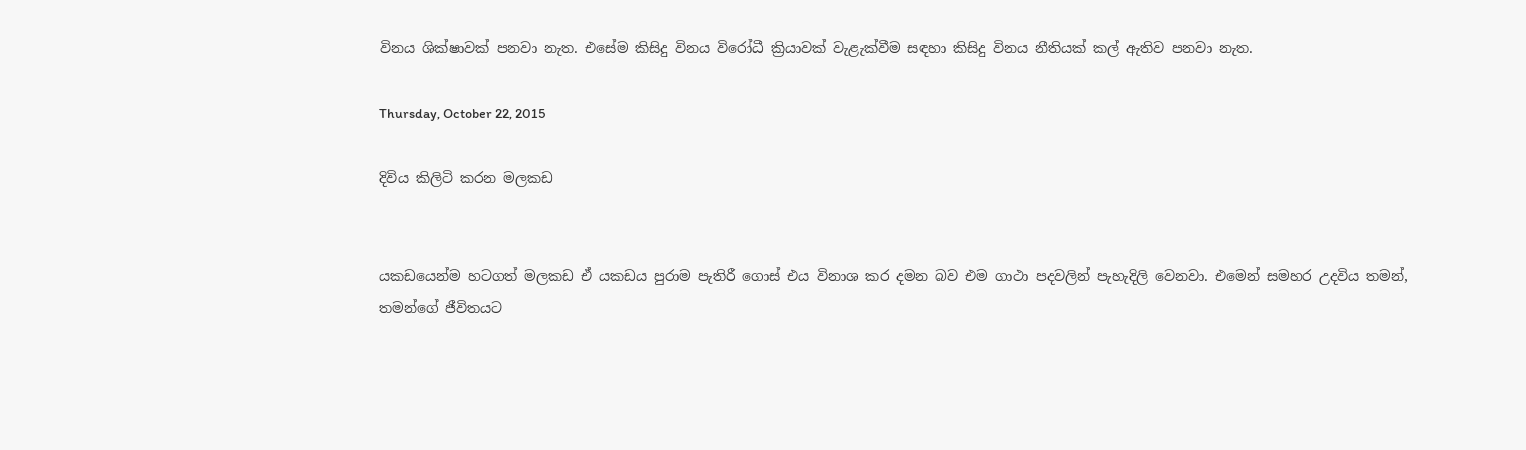විනය ශික්ෂාවක් පනවා නැත. එසේම කිසිදු විනය විරෝධී ක්‍රියාවක් වැළැක්වීම සඳහා කිසිදු විනය නීතියක් කල් ඇතිව පනවා නැත.

Thursday, October 22, 2015

දිවිය කිලිටි කරන මලකඩ


යකඩයෙන්ම හටගත් මලකඩ ඒ යකඩය පුරාම පැතිරී ගොස් එය විනාශ කර දමන බව එම ගාථා පදවලින් පැහැදිලි වෙනවා. එමෙන් සමහර උදවිය තමන්, තමන්ගේ ජීවිතයට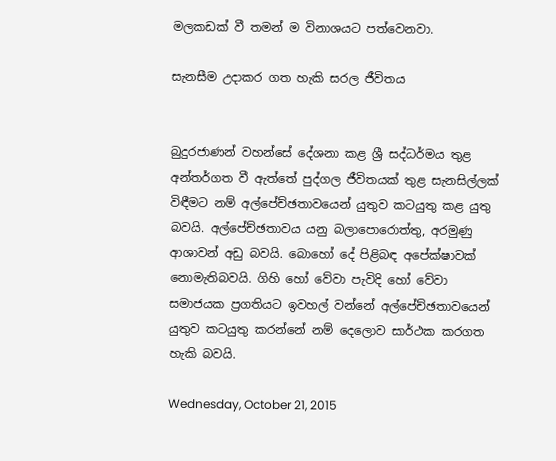මලකඩක් වී තමන් ම විනාශයට පත්වෙනවා.

සැනසීම උදාකර ගත හැකි සරල ජීවිතය


බුදුරජාණන් වහන්සේ දේශනා කළ ශ්‍රී සද්ධර්මය තුළ අන්තර්ගත වී ඇත්තේ පුද්ගල ජීවිතයක් තුළ සැනසිල්ලක් විඳීමට නම් අල්පේච්ඡතාවයෙන් යුතුව කටයුතු කළ යුතු බවයි. අල්පේච්ඡතාවය යනු බලාපොරොත්තු, අරමුණු ආශාවන් අඩු බවයි. බොහෝ දේ පිළිබඳ අපේක්ෂාවක් නොමැතිබවයි. ගිහි හෝ වේවා පැවිදි හෝ වේවා සමාජයක ප්‍රගතියට ඉවහල් වන්නේ අල්පේච්ඡතාවයෙන් යුතුව කටයුතු කරන්නේ නම් දෙලොව සාර්ථක කරගත හැකි බවයි.

Wednesday, October 21, 2015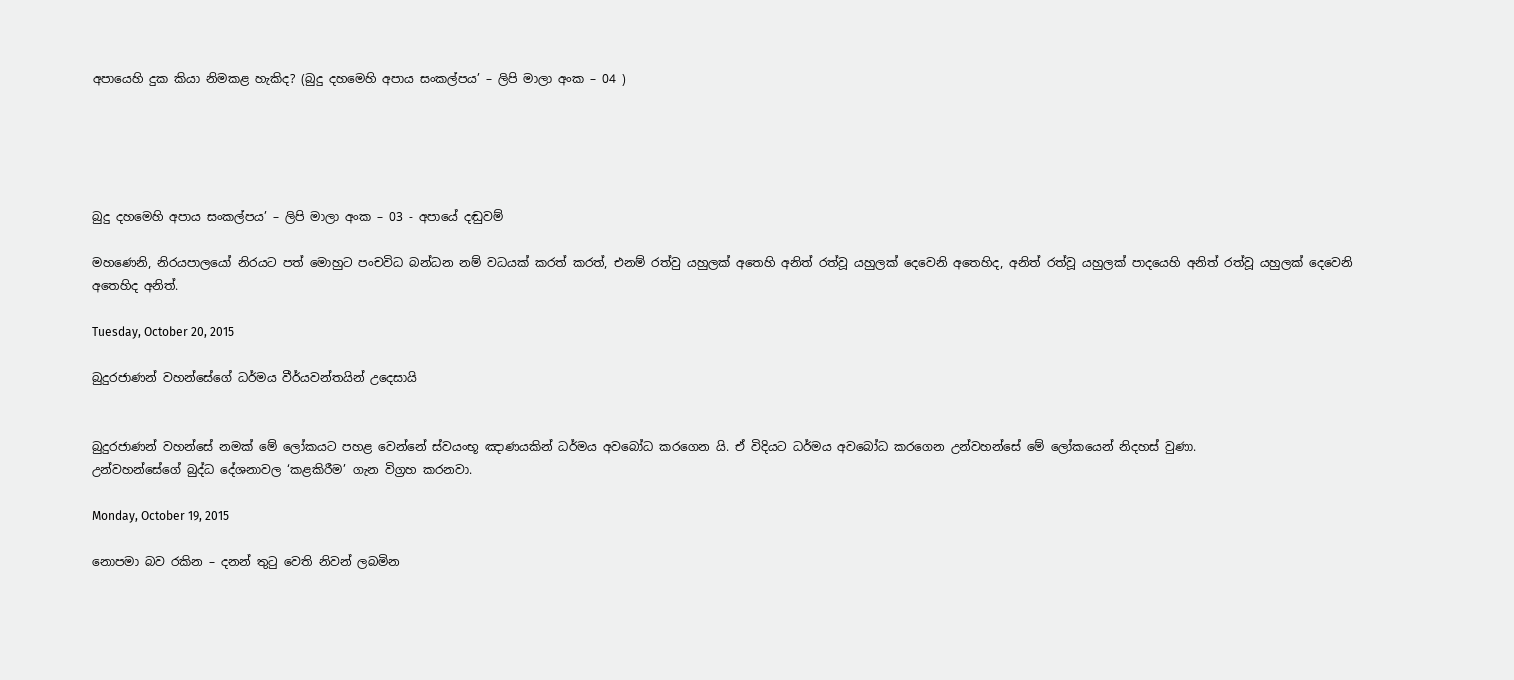අපායෙහි දුක කියා නිමකළ හැකිද? (බුදු දහමෙහි අපාය සංකල්පය’ – ලිපි මාලා අංක – 04 )





බුදු දහමෙහි අපාය සංකල්පය’ – ලිපි මාලා අංක – 03 - අපායේ දඬුවම්

මහණෙනි, නිරයපාලයෝ නිරයට පත් මොහුට පංචවිධ බන්ධන නම් වධයක් කරත් කරත්, එනම් රත්වු යහුලක් අතෙහි අනිත් රත්වූ යහුලක් දෙවෙනි අතෙහිද, අනිත් රත්වූ යහුලක් පාදයෙහි අනිත් රත්වූ යහුලක් දෙවෙනි අතෙහිද අනිත්.

Tuesday, October 20, 2015

බුදුරජාණන් වහන්සේගේ ධර්මය වීර්යවන්තයින් උදෙසායි


බුදුරජාණන් වහන්සේ නමක් මේ ලෝකයට පහළ වෙන්නේ ස්වයංභූ ඤාණයකින් ධර්මය අවබෝධ කරගෙන යි. ඒ විදියට ධර්මය අවබෝධ කරගෙන උන්වහන්සේ මේ ලෝකයෙන් නිදහස් වුණා.
උන්වහන්සේගේ බුද්ධ දේශනාවල ‘කළකිරීම’ ගැන විග්‍රහ කරනවා.

Monday, October 19, 2015

නොපමා බව රකින – දනන් තුටු වෙති නිවන් ලබමින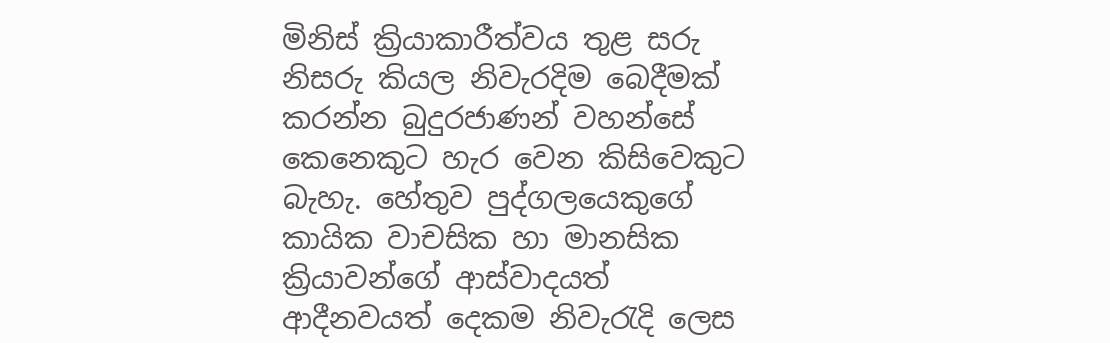මිනිස් ක්‍රියාකාරීත්වය තුළ සරු නිසරු කියල නිවැරදිම බෙදීමක් කරන්න බුදුරජාණන් වහන්සේ කෙනෙකුට හැර වෙන කිසිවෙකුට බැහැ. හේතුව පුද්ගලයෙකුගේ කායික වාචසික හා මානසික ක්‍රියාවන්ගේ ආස්වාදයත් ආදීනවයත් දෙකම නිවැරැදි ලෙස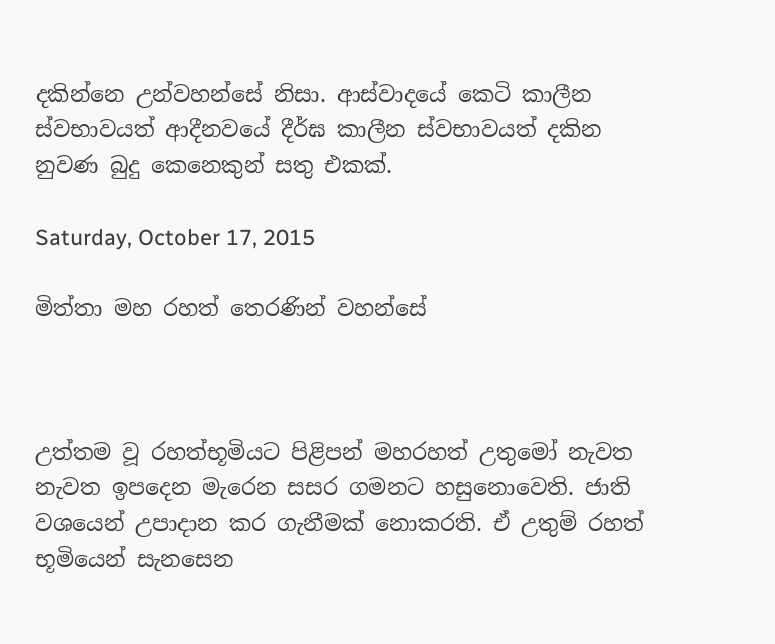දකින්නෙ උන්වහන්සේ නිසා. ආස්වාදයේ කෙටි කාලීන ස්වභාවයත් ආදීනවයේ දීර්ඝ කාලීන ස්වභාවයත් දකින නුවණ බුදු කෙනෙකුන් සතු එකක්.

Saturday, October 17, 2015

මිත්තා මහ රහත් තෙරණින් වහන්සේ



උත්තම වූ රහත්භූමියට පිළිපන් මහරහත් උතුමෝ නැවත නැවත ඉපදෙන මැරෙන සසර ගමනට හසුනොවෙති. ජාති වශයෙන් උපාදාන කර ගැනීමක් නොකරති. ඒ උතුම් රහත් භූමියෙන් සැනසෙන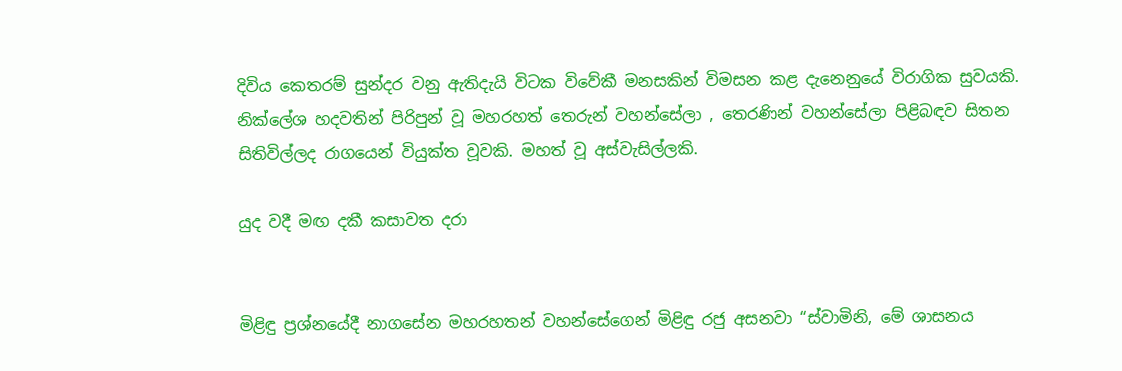දිවිය කෙතරම් සුන්දර වනු ඇතිදැයි විටක විවේකී මනසකින් විමසන කළ දැනෙනුයේ විරාගික සුවයකි. නික්ලේශ හදවතින් පිරිපුන් වූ මහරහත් තෙරුන් වහන්සේලා , තෙරණින් වහන්සේලා පිළිබඳව සිතන සිතිවිල්ලද රාගයෙන් වියුක්ත වූවකි. මහත් වූ අස්වැසිල්ලකි.

යුද වදී මඟ දකී කසාවත දරා


මිළිඳු ප්‍රශ්නයේදී නාගසේන මහරහතන් වහන්සේගෙන් මිළිඳු රජු අසනවා “ස්වාමිනි, මේ ශාසනය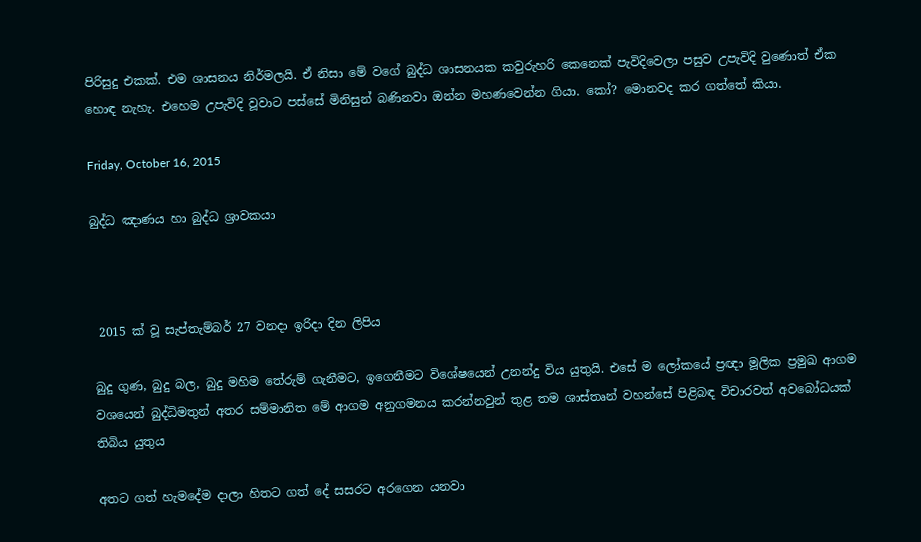පිරිසුදු එකක්. එම ශාසනය නිර්මලයි. ඒ නිසා මේ වගේ බුද්ධ ශාසනයක කවුරුහරි කෙනෙක් පැවිදිවෙලා පසුව උපැවිදි වුණොත් ඒක හොඳ නැහැ. එහෙම උපැවිදි වූවාට පස්සේ මිනිසුන් බණිනවා ඔන්න මහණවෙන්න ගියා. කෝ? මොනවද කර ගත්තේ කියා.

Friday, October 16, 2015

බුද්ධ ඤාණය හා බුද්ධ ශ්‍රාවකයා



 2015 ක් වූ සැප්තැම්බර් 27 වනදා ඉරිදා දින ලිපිය

බුදු ගුණ, බුදු බල, බුදු මහිම තේරුම් ගැනීමට, ඉගෙනීමට විශේෂයෙන් උනන්දු විය යුතුයි. එසේ ම ලෝකයේ ප්‍රඥා මූලික ප්‍රමුඛ ආගම වශයෙන් බුද්ධිමතුන් අතර සම්මානිත මේ ආගම අනුගමනය කරන්නවුන් තුළ තම ශාස්තෘන් වහන්සේ පිළිබඳ විචාරවත් අවබෝධයක් තිබිය යුතුය

අතට ගත් හැමදේම දාලා හිතට ගත් දේ සසරට අරගෙන යනවා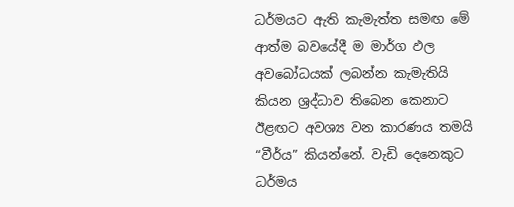ධර්මයට ඇති කැමැත්ත සමඟ මේ ආත්ම බවයේදී ම මාර්ග ඵල අවබෝධයක් ලබන්න කැමැතියි කියන ශ්‍රද්ධාව තිබෙන කෙනාට ඊළඟට අවශ්‍ය වන කාරණය තමයි “වීර්ය” කියන්නේ. වැඩි දෙනෙකුට ධර්මය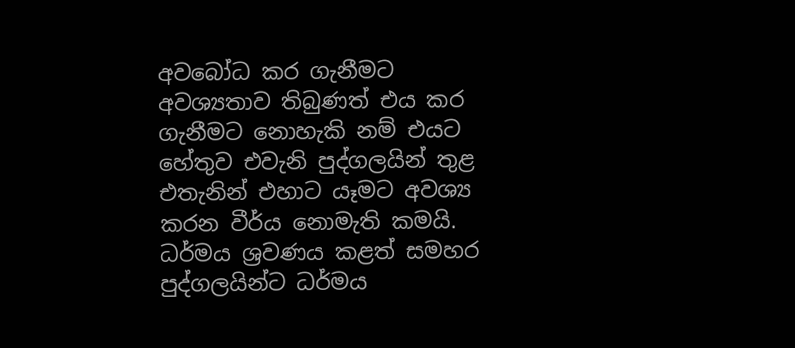අවබෝධ කර ගැනීමට අවශ්‍යතාව තිබුණත් එය කර ගැනීමට නොහැකි නම් එයට හේතුව එවැනි පුද්ගලයින් තුළ එතැනින් එහාට යෑමට අවශ්‍ය කරන වීර්ය නොමැති කමයි. ධර්මය ශ්‍රවණය කළත් සමහර පුද්ගලයින්ට ධර්මය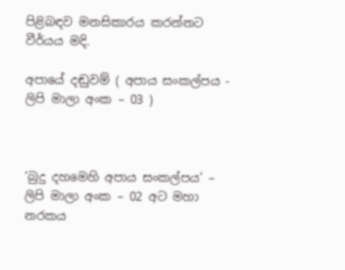පිළිබඳව මනසිකාරය කරන්නට වීර්යය මදි.

අපායේ දඬුවම් ( අපාය සංකල්පය - ලිපි මාලා අංක – 03 )



‘බුදු දහමෙහි අපාය සංකල්පය’ – ලිපි මාලා අංක – 02 අට මහා නරකය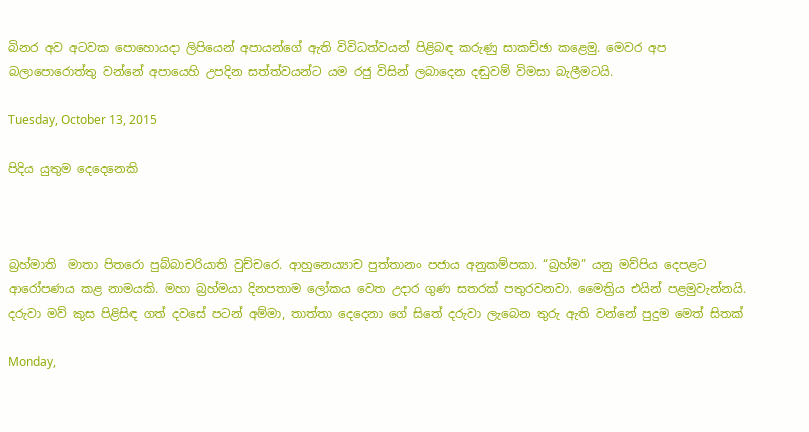බිනර අව අටවක පොහොයදා ලිපියෙන් අපායන්ගේ ඇති විවිධත්වයන් පිළිබඳ කරුණු සාකච්ඡා කළෙමු. මෙවර අප බලාපොරොත්තු වන්නේ අපායෙහි උපදින සත්ත්වයන්ට යම රජු විසින් ලබාදෙන දඬුවම් විමසා බැලීමටයි.

Tuesday, October 13, 2015

පිදිය යුතුම දෙදෙනෙකි



බ්‍රහ්මාති  මාතා පිතරො පුබ්බාචරියාති වුච්චරෙ. ආහුනෙය්‍යාච පුත්තානං පජාය අනුකම්පකා. “බ්‍රහ්ම” යනු මව්පිය දෙපළට ආරෝපණය කළ නාමයකි. මහා බ්‍රහ්මයා දිනපතාම ලෝකය වෙත උදාර ගුණ සතරක් පතුරවනවා. මෛත්‍රිය එයින් පළමුවැන්නයි. දරුවා මව් කුස පිළිසිඳ ගත් දවසේ පටන් අම්මා, තාත්තා දෙදෙනා ගේ සිතේ දරුවා ලැබෙන තුරු ඇති වන්නේ පුදුම මෙත් සිතක්

Monday,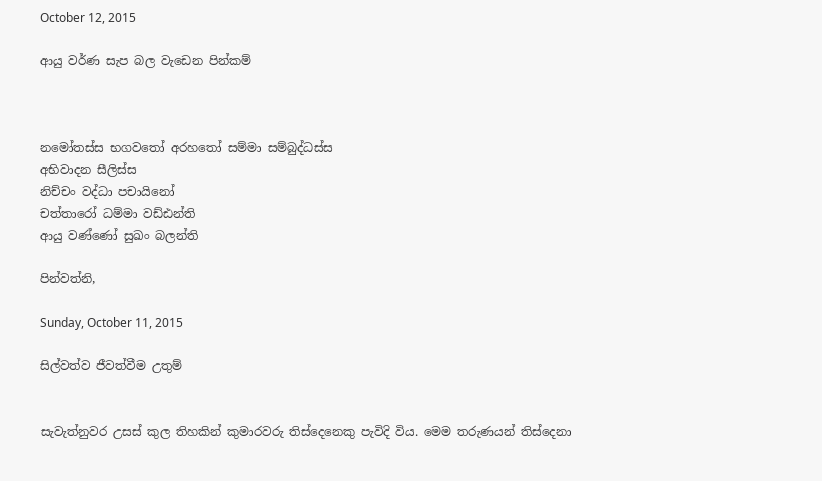October 12, 2015

ආයු වර්ණ සැප බල වැඩෙන පින්කම්



නමෝතස්ස භගවතෝ අරහතෝ සම්මා සම්බුද්ධස්ස
අභිවාදන සීලිස්ස
නිච්චං වද්ධා පචායිනෝ
චත්තාරෝ ධම්මා වඩ්ඪන්ති
ආයු වණ්ණෝ සුඛං බලන්ති

පින්වත්නි,

Sunday, October 11, 2015

සිල්වත්ව ජීවත්වීම උතුම්


සැවැත්නුවර උසස් කුල තිහකින් කුමාරවරු තිස්දෙනෙකු පැවිදි විය. මෙම තරුණයන් තිස්දෙනා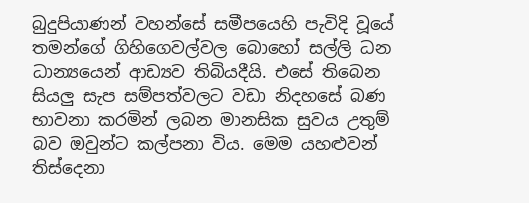බුදුපියාණන් වහන්සේ සමීපයෙහි පැවිදි වූයේ තමන්ගේ ගිහිගෙවල්වල බොහෝ සල්ලි ධන ධාන්‍යයෙන් ආඩ්‍යව තිබියදීයි. එසේ තිබෙන සියලු සැප සම්පත්වලට වඩා නිදහසේ බණ භාවනා කරමින් ලබන මානසික සුවය උතුම් බව ඔවුන්ට කල්පනා විය. මෙම යහළුවන් තිස්දෙනා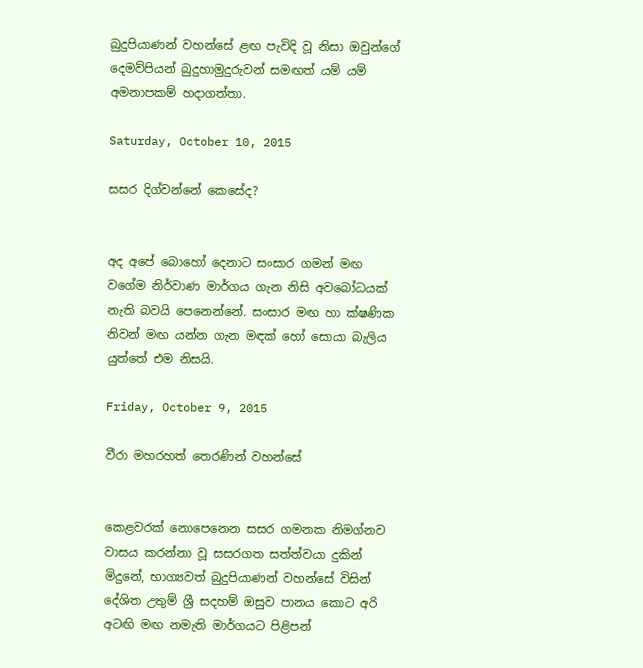බුදුපියාණන් වහන්සේ ළඟ පැවිදි වූ නිසා ඔවුන්ගේ දෙමව්පියන් බුදුහාමුදුරුවන් සමඟත් යම් යම් අමනාපකම් හදාගත්තා.

Saturday, October 10, 2015

සසර දිග්වන්නේ කෙසේද?


අද අපේ බොහෝ දෙනාට සංසාර ගමන් මඟ වගේම නිර්වාණ මාර්ගය ගැන නිසි අවබෝධයක් නැති බවයි පෙනෙන්නේ. සංසාර මඟ හා ක්ෂණික නිවන් මඟ යන්න ගැන මඳක් හෝ සොයා බැලිය යුත්තේ එම නිසයි.

Friday, October 9, 2015

වීරා මහරහත් තෙරණින් වහන්සේ


කෙළවරක් නොපෙනෙන සසර ගමනක නිමග්නව වාසය කරන්නා වූ සසරගත සත්ත්වයා දුකින් මිදුනේ, භාග්‍යවත් බුදුපියාණන් වහන්සේ විසින් දේශිත උතුම් ශ්‍රී සදහම් ඔසුව පානය කොට අරි අටඟි මඟ නමැති මාර්ගයට පිළිපන්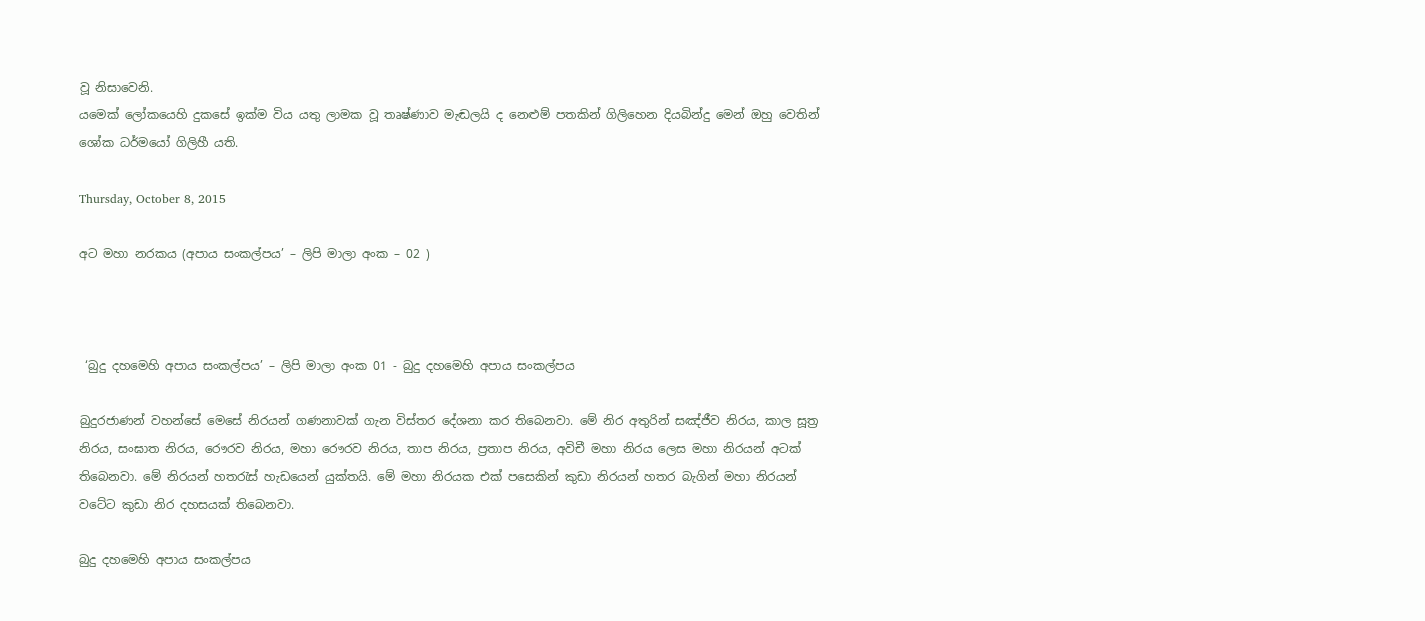වූ නිසාවෙනි.
යමෙක් ලෝකයෙහි දුකසේ ඉක්ම විය යතු ලාමක වූ තෘෂ්ණාව මැඬලයි ද නෙළුම් පතකින් ගිලිහෙන දියබින්දු මෙන් ඔහු වෙතින් ශෝක ධර්මයෝ ගිලිහී යති.

Thursday, October 8, 2015

අට මහා නරකය (අපාය සංකල්පය’ – ලිපි මාලා අංක – 02 )



 ‘බුදු දහමෙහි අපාය සංකල්පය’ – ලිපි මාලා අංක 01 - බුදු දහමෙහි අපාය සංකල්පය

බුදුරජාණන් වහන්සේ මෙසේ නිරයන් ගණනාවක් ගැන විස්තර දේශනා කර තිබෙනවා. මේ නිර අතුරින් සඤ්ජීව නිරය, කාල සූත්‍ර නිරය, සංඝාත නිරය, රෞරව නිරය, මහා රෞරව නිරය, තාප නිරය, ප්‍රතාප නිරය, අවිචී මහා නිරය ලෙස මහා නිරයන් අටක් තිබෙනවා. මේ නිරයන් හතරැස් හැඩයෙන් යුක්තයි. මේ මහා නිරයක එක් පසෙකින් කුඩා නිරයන් හතර බැගින් මහා නිරයන් වටේට කුඩා නිර දහසයක් තිබෙනවා.

බුදු දහමෙහි අපාය සංකල්පය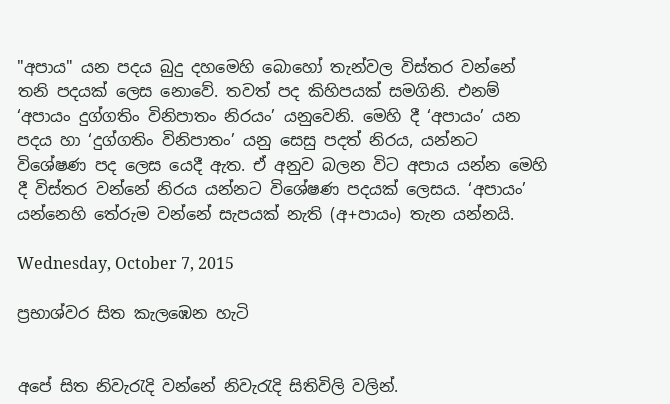"අපාය" යන පදය බුදු දහමෙහි බොහෝ තැන්වල විස්තර වන්නේ තනි පදයක් ලෙස නොවේ. තවත් පද කිහිපයක් සමගිනි. එනම් ‘අපායං දුග්ගතිං විනිපාතං නිරයං’ යනුවෙනි. මෙහි දී ‘අපායං’ යන පදය හා ‘දුග්ගතිං විනිපාතං’ යනු සෙසු පදත් නිරය, යන්නට විශේෂණ පද ලෙස යෙදී ඇත. ඒ අනුව බලන විට අපාය යන්න මෙහි දී විස්තර වන්නේ නිරය යන්නට විශේෂණ පදයක් ලෙසය. ‘අපායං’ යන්නෙහි තේරුම වන්නේ සැපයක් නැති (අ+පායං) තැන යන්නයි.

Wednesday, October 7, 2015

ප්‍රභාශ්වර සිත කැලඹෙන හැටි


අපේ සිත නිවැරැදි වන්නේ නිවැරැදි සිතිවිලි වලින්.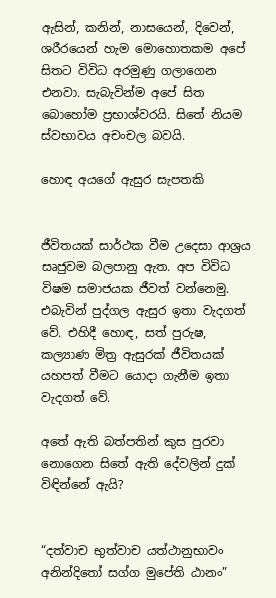ඇසින්, කනින්, නාසයෙන්, දිවෙන්, ශරීරයෙන් හැම මොහොතකම අපේ සිතට විවිධ අරමුණු ගලාගෙන එනවා. සැබැවින්ම අපේ සිත බොහෝම ප්‍රභාශ්වරයි. සිතේ නියම ස්වභාවය අචංචල බවයි.

හොඳ අයගේ ඇසුර සැපතකි


ජීවිතයක් සාර්ථක වීම උදෙසා ආශ්‍රය සෘජුවම බලපානු ඇත. අප විවිධ විෂම සමාජයක ජීවත් වන්නෙමු. එබැවින් පුද්ගල ඇසුර ඉතා වැදගත් වේ. එහිදී හොඳ, සත් පුරුෂ, කල්‍යාණ මිත්‍ර ඇසුරක් ජීවිතයක් යහපත් වීමට යොදා ගැනීම ඉතා වැදගත් වේ.

අතේ ඇති බත්පතින් කුස පුරවා නොගෙන සිතේ ඇති දේවලින් දුක් විඳින්නේ ඇයි?


“දත්වාච භුත්වාච යත්ථානුභාවං
අනින්දිතෝ සග්ග මුපේති ඨානං”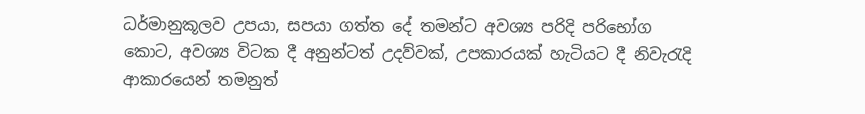ධර්මානුකූලව උපයා, සපයා ගත්ත දේ තමන්ට අවශ්‍ය පරිදි පරිභෝග කොට, අවශ්‍ය විටක දී අනුන්ටත් උදව්වක්, උපකාරයක් හැටියට දී නිවැරැදි ආකාරයෙන් තමනුත්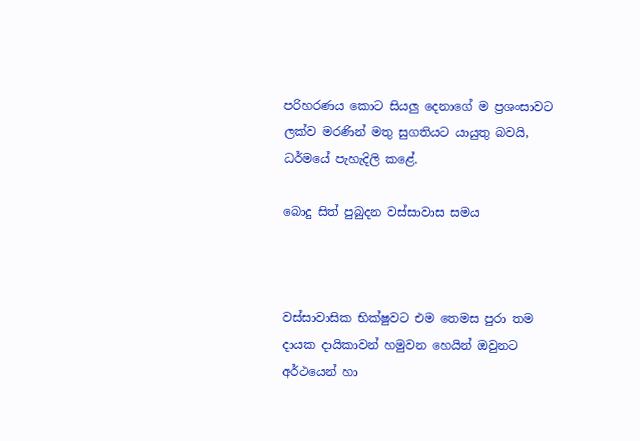පරිහරණය කොට සියලු දෙනාගේ ම ප්‍රශංසාවට ලක්ව මරණින් මතු සුගතියට යායුතු බවයි, ධර්මයේ පැහැදිලි කළේ.

බොදු සිත් පුබුදන වස්සාවාස සමය



වස්සාවාසික භික්ෂුවට එම තෙමස පුරා තම දායක දායිකාවන් හමුවන හෙයින් ඔවුනට අර්ථයෙන් හා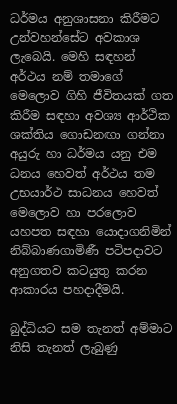ධර්මය අනුශාසනා කිරීමට උන්වහන්සේට අවකාශ ලැබෙයි. මෙහි සඳහන් අර්ථය නම් තමාගේ මෙලොව ගිහි ජීවිතයක් ගත කිරීම සඳහා අවශ්‍ය ආර්ථික ශක්තිය ගොඩනඟා ගන්නා අයුරු හා ධර්මය යනු එම ධනය හෙවත් අර්ථය තම උභයාර්ථ සාධනය හෙවත් මෙලොව හා පරලොව යහපත සඳහා යොදාගනිමින් නිබ්බාණගාමිණී පටිපදාවට අනුගතව කටයුතු කරන ආකාරය පහදාදීමයි.

බුද්ධියට සම තැනත් අම්මාට නිසි තැනත් ලැබුණු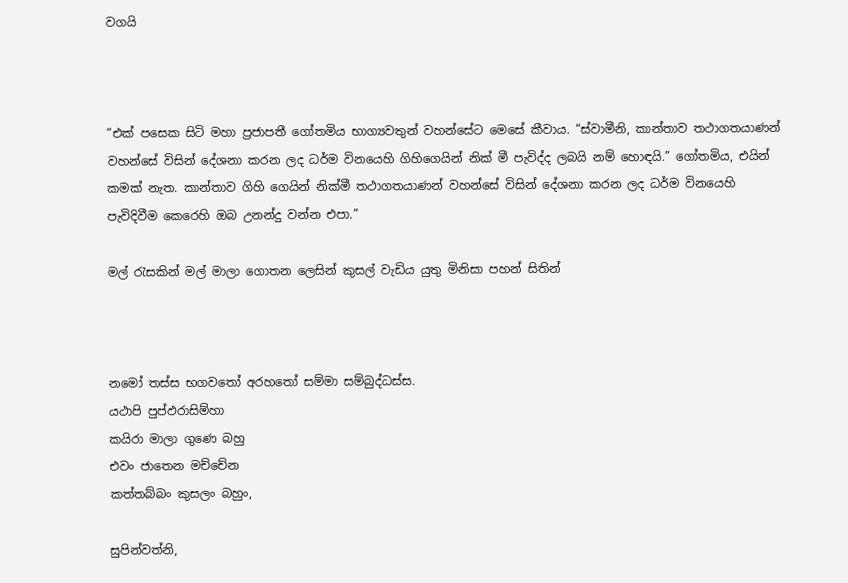වගයි



“එක් පසෙක සිටි මහා ප්‍රජාපතී ගෝතමිය භාග්‍යවතුන් වහන්සේට මෙසේ කීවාය. “ස්වාමීනි, කාන්තාව තථාගතයාණන් වහන්සේ විසින් දේශනා කරන ලද ධර්ම විනයෙහි ගිහිගෙයින් නික් මී පැවිද්ද ලබයි නම් හොඳයි.” ගෝතමිය, එයින් කමක් නැත. කාන්තාව ගිහි ගෙයින් නික්මී තථාගතයාණන් වහන්සේ විසින් දේශනා කරන ලද ධර්ම විනයෙහි පැවිදිවීම කෙරෙහි ඔබ උනන්දු වන්න එපා.”

මල් රැසකින් මල් මාලා ගොතන ලෙසින් කුසල් වැඩිය යුතු මිනිසා පහන් සිතින්



නමෝ තස්ස භගවතෝ අරහතෝ සම්මා සම්බුද්ධස්ස.
යථාපි පුප්ඵරාසිම්හා
කයිරා මාලා ගුණෙ බහු
එවං ජාතෙන මච්චේන
කත්තබ්බං කුසලං බහුං,

සුපින්වත්නි,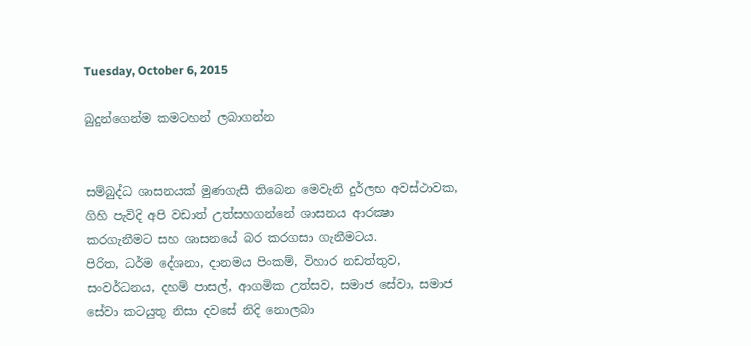Tuesday, October 6, 2015

බුදුන්ගෙන්ම කමටහන් ලබාගන්න


සම්බුද්ධ ශාසනයක්‌ මුණගැසී තිබෙන මෙවැනි දුර්ලභ අවස්‌ථාවක, ගිහි පැවිදි අපි වඩාත් උත්සහගන්නේ ශාසනය ආරක්‍ෂා කරගැනීමට සහ ශාසනයේ බර කරගසා ගැනීමටය.
පිරිත, ධර්ම දේශනා, දානමය පිංකම්, විහාර නඩත්තුව, සංවර්ධනය, දහම් පාසල්, ආගමික උත්සව, සමාජ සේවා, සමාජ සේවා කටයුතු නිසා දවසේ නිදි නොලබා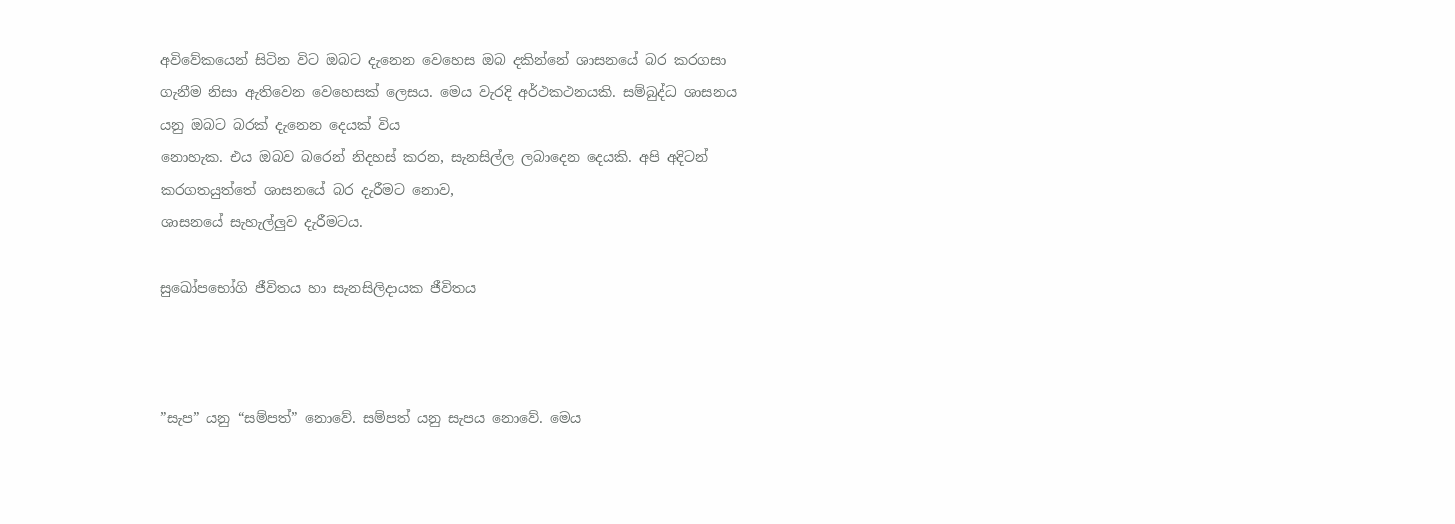අවිවේකයෙන් සිටින විට ඔබට දැනෙන වෙහෙස ඔබ දකින්නේ ශාසනයේ බර කරගසා ගැනීම නිසා ඇතිවෙන වෙහෙසක්‌ ලෙසය. මෙය වැරදි අර්ථකථනයකි. සම්බුද්ධ ශාසනය යනු ඔබට බරක්‌ දැනෙන දෙයක්‌ විය
නොහැක. එය ඔබව බරෙන් නිදහස්‌ කරන, සැනසිල්ල ලබාදෙන දෙයකි. අපි අදිටන් කරගතයුත්තේ ශාසනයේ බර දැරීමට නොව,
ශාසනයේ සැහැල්ලුව දැරීමටය.

සුඛෝපභෝගි ජීවිතය හා සැනසිලිදායක ජීවිතය



”සැප” යනු “සම්පත්” නොවේ. සම්පත් යනු සැපය නොවේ. මෙය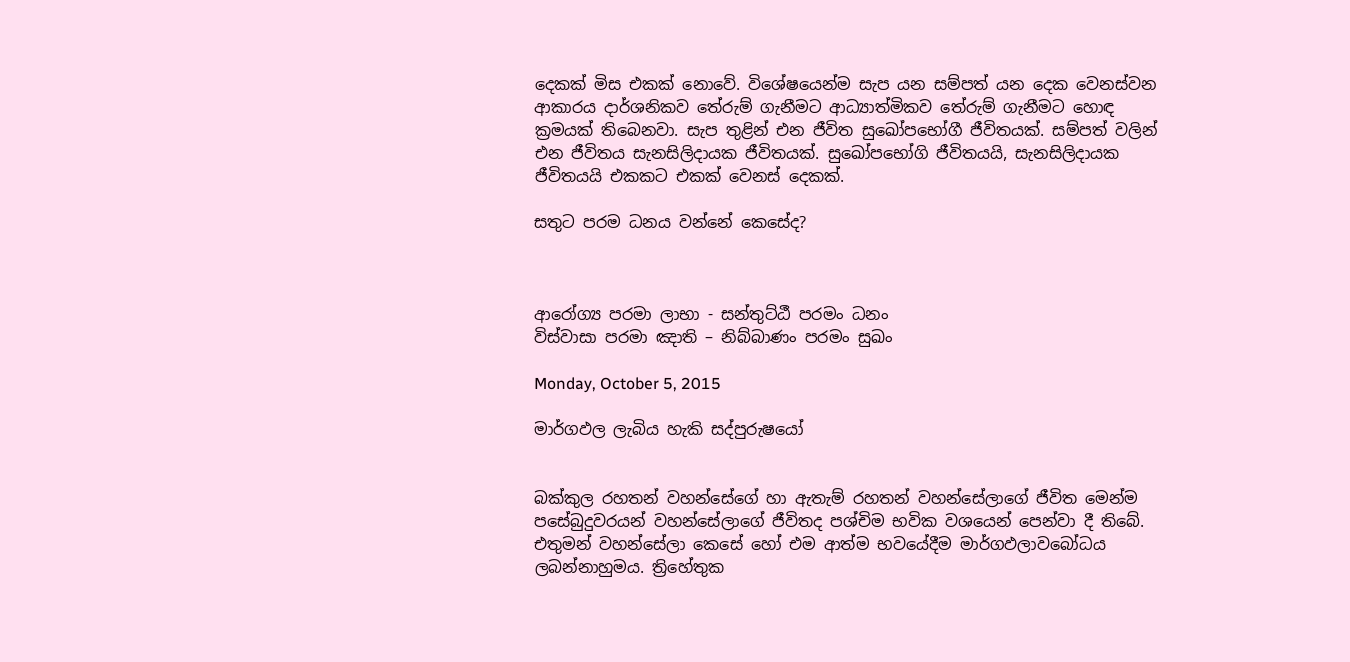දෙකක් මිස එකක් නොවේ. විශේෂයෙන්ම සැප යන සම්පත් යන දෙක වෙනස්වන ආකාරය දාර්ශනිකව තේරුම් ගැනීමට ආධ්‍යාත්මිකව තේරුම් ගැනීමට හොඳ ක්‍රමයක් තිබෙනවා. සැප තුළින් එන ජීවිත සුඛෝපභෝගී ජීවිතයක්. සම්පත් වලින් එන ජීවිතය සැනසිලිදායක ජීවිතයක්. සුඛෝපභෝගි ජීවිතයයි, සැනසිලිදායක ජීවිතයයි එකකට එකක් වෙනස් දෙකක්.

සතුට පරම ධනය වන්නේ කෙසේද?



ආරෝග්‍ය පරමා ලාභා - සන්තුට්ඨී පරමං ධනං
විස්වාසා පරමා ඤාති – නිබ්බාණං පරමං සුඛං

Monday, October 5, 2015

මාර්ගඵල ලැබිය හැකි සද්පුරුෂයෝ


බක්කුල රහතන් වහන්සේගේ හා ඇතැම් රහතන් වහන්සේලාගේ ජීවිත මෙන්ම පසේබුදුවරයන් වහන්සේලාගේ ජීවිතද පශ්චිම භවික වශයෙන් පෙන්වා දී තිබේ. එතුමන් වහන්සේලා කෙසේ හෝ එම ආත්ම භවයේදීම මාර්ගඵලාවබෝධය ලබන්නාහුමය. ත්‍රිහේතුක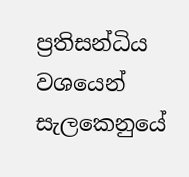ප්‍රතිසන්ධිය වශයෙන් සැලකෙනුයේ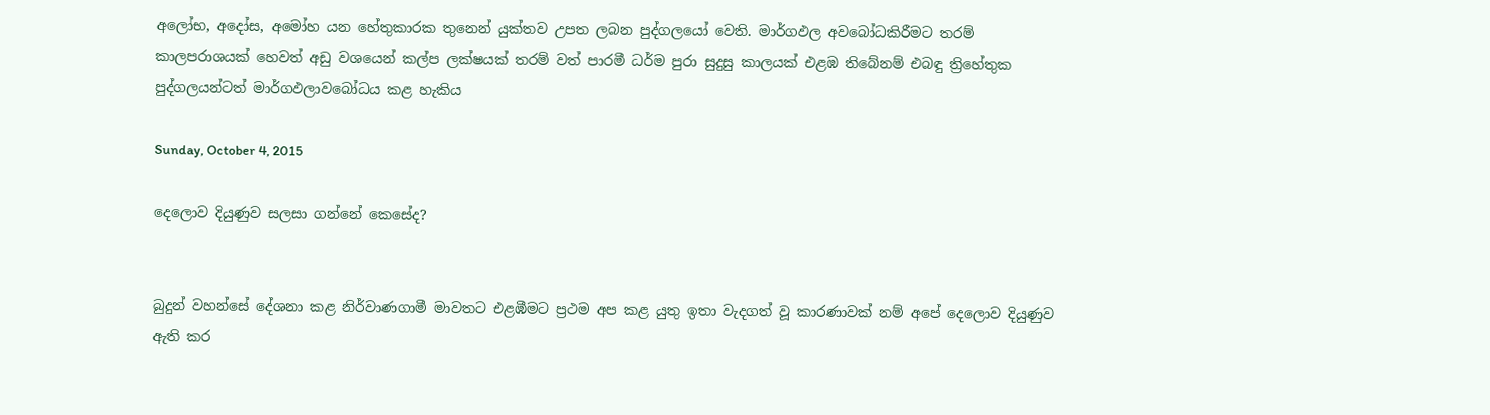අලෝභ, අදෝස, අමෝහ යන හේතුකාරක තුනෙන් යුක්තව උපත ලබන පුද්ගලයෝ වෙති. මාර්ගඵල අවබෝධකිරීමට තරම් කාලපරාශයක් හෙවත් අඩු වශයෙන් කල්ප ලක්ෂයක් තරම් වත් පාරමී ධර්ම පුරා සුදුසු කාලයක් එළඹ තිබේනම් එබඳු ත්‍රිහේතුක පුද්ගලයන්ටත් මාර්ගඵලාවබෝධය කළ හැකිය

Sunday, October 4, 2015

දෙලොව දියුණුව සලසා ගන්නේ කෙසේද?


බුදුන් වහන්සේ දේශනා කළ නිර්වාණගාමී මාවතට එළඹීමට ප්‍රථම අප කළ යුතු ඉතා වැදගත් වූ කාරණාවක් නම් අපේ දෙලොව දියුණුව ඇති කර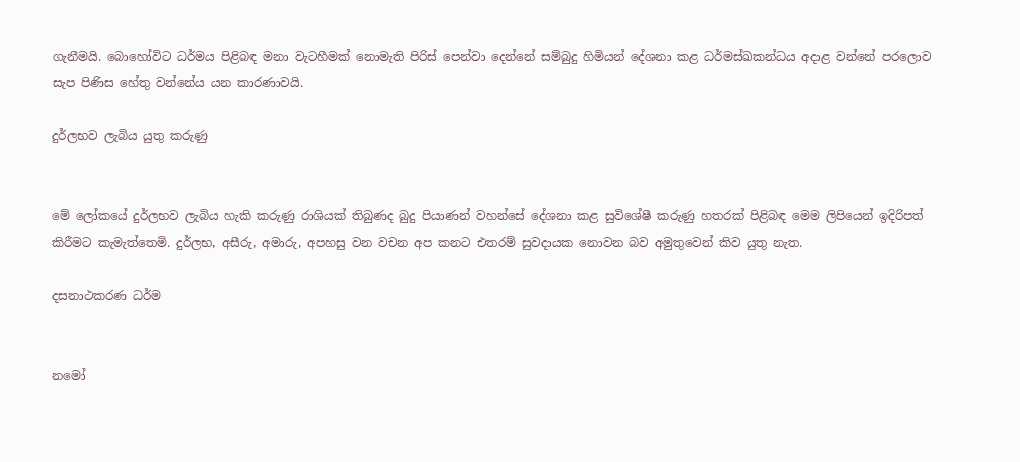ගැනීමයි. බොහෝවිට ධර්මය පිළිබඳ මනා වැටහීමක් නොමැති පිරිස් පෙන්වා දෙන්නේ සම්බුදු හිමියන් දේශනා කළ ධර්මස්ඛකන්ධය අදාළ වන්නේ පරලොව සැප පිණිස හේතු වන්නේය යන කාරණාවයි.

දුර්ලභව ලැබිය යුතු කරුණු


මේ ලෝකයේ දුර්ලභව ලැබිය හැකි කරුණු රාශියක් තිබුණද බුදු පියාණන් වහන්සේ දේශනා කළ සුවිශේෂී කරුණු හතරක් පිළිබඳ මෙම ලිපියෙන් ඉදිරිපත් කිරීමට කැමැත්තෙමි. දුර්ලභ, අසීරු, අමාරු, අපහසු වන වචන අප කනට එතරම් සුවදායක නොවන බව අමුතුවෙන් කිව යුතු නැත.

දසනාථකරණ ධර්ම


නමෝ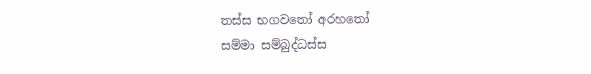තස්ස භගවතෝ අරහතෝ
සම්මා සම්බුද්ධස්ස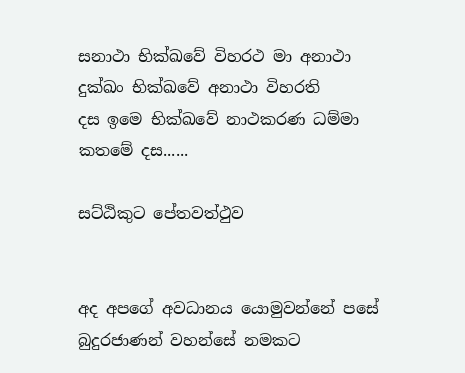සනාථා භික්ඛවේ විහරථ මා අනාථා
දුක්ඛං භික්ඛවේ අනාථා විහරති
දස ඉමෙ භික්ඛවේ නාථකරණ ධම්මා
කතමේ දස......

සට්ඨිකුට පේතවත්ථුව


අද අපගේ අවධානය යොමුවන්නේ පසේ බුදුරජාණන් වහන්සේ නමකට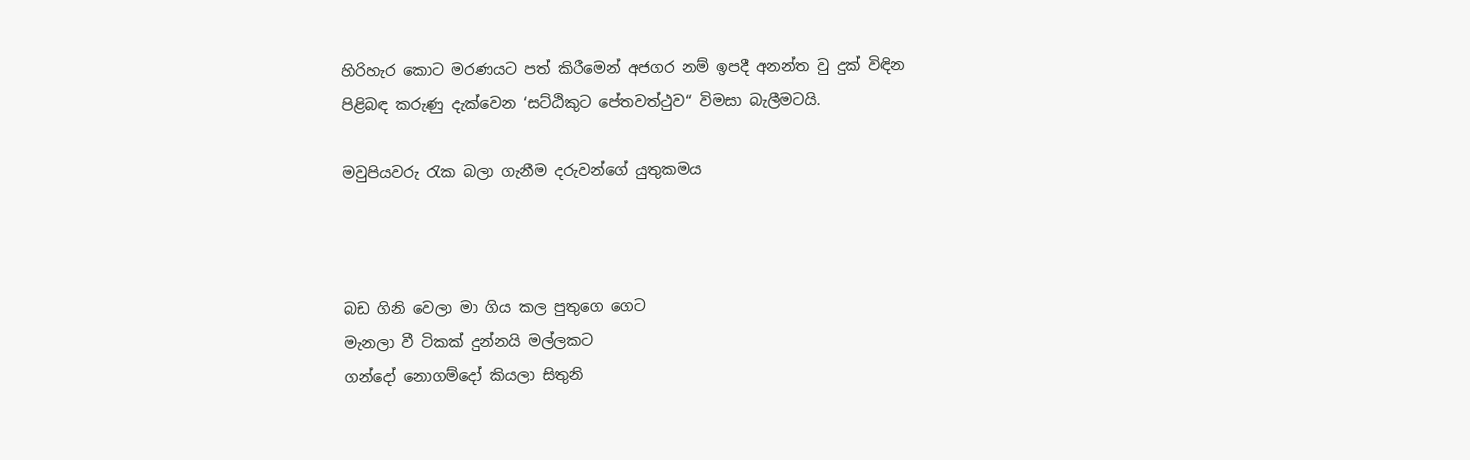හිරිහැර කොට මරණයට පත් කිරීමෙන් අජගර නම් ඉපදී අනන්ත වු දුක් විඳින පිළිබඳ කරුණු දැක්වෙන ‘සට්ඨිකුට පේතවත්ථුව“ විමසා බැලීමටයි.

මවුපියවරු රැක බලා ගැනීම දරුවන්ගේ යුතුකමය



බඩ ගිනි වෙලා මා ගිය කල පුතුගෙ ගෙට
මැනලා වී ටිකක් දුන්නයි මල්ලකට
ගන්දෝ නොගම්දෝ කියලා සිතුනි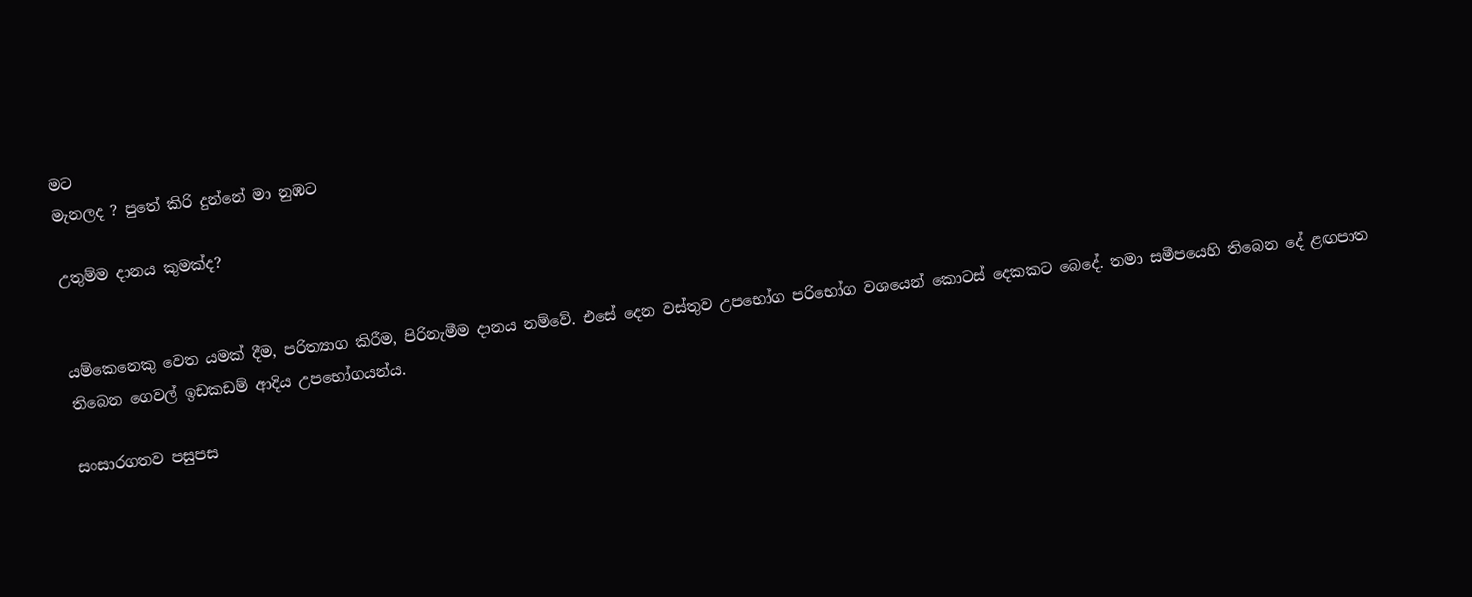මට
මැනලද ? පුතේ කිරි දුන්නේ මා නුඹට

උතුම්ම දානය කුමක්ද?


යම්කෙනෙකු වෙත යමක් දීම, පරිත්‍යාග කිරීම, පිරිනැමීම දානය නම්වේ. එසේ දෙන වස්තුව උපභෝග පරිභෝග වශයෙන් කොටස් දෙකකට බෙදේ. තමා සමීපයෙහි තිබෙන දේ ළඟපාත තිබෙන ගෙවල් ඉඩකඩම් ආදිය උපභෝගයන්ය.

සංසාරගතව පසුපස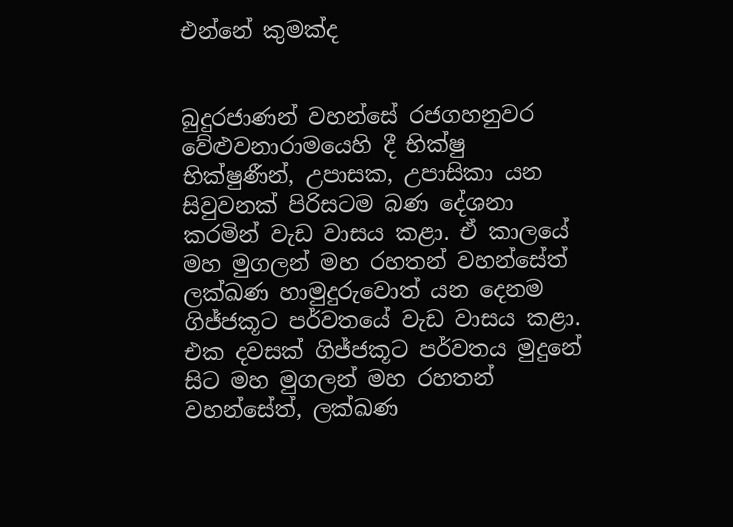එන්නේ කුමක්ද


බුදුරජාණන් වහන්සේ රජගහනුවර වේළුවනාරාමයෙහි දී භික්ෂු භික්ෂුණීන්, උපාසක, උපාසිකා යන සිවුවනක් පිරිසටම බණ දේශනා කරමින් වැඩ වාසය කළා. ඒ කාලයේ මහ මුගලන් මහ රහතන් වහන්සේත් ලක්ඛණ හාමුදුරුවොත් යන දෙනම ගිජ්ජකූට පර්වතයේ වැඩ වාසය කළා. එක දවසක් ගිජ්ජකූට පර්වතය මුදුනේ සිට මහ මුගලන් මහ රහතන් වහන්සේත්, ලක්ඛණ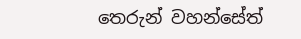තෙරුන් වහන්සේත්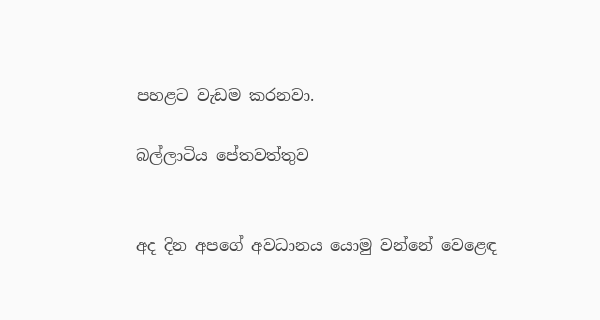පහළට වැඩම කරනවා.

බල්ලාටිය පේතවත්තුව


අද දින අපගේ අවධානය යොමු වන්නේ වෙළෙඳ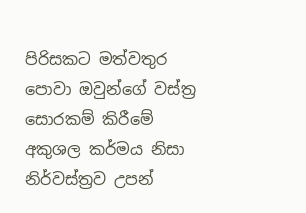පිරිසකට මත්වතුර පොවා ඔවුන්ගේ වස්ත්‍ර සොරකම් කිරීමේ අකුශල කර්මය නිසා නිර්වස්ත්‍රව උපන්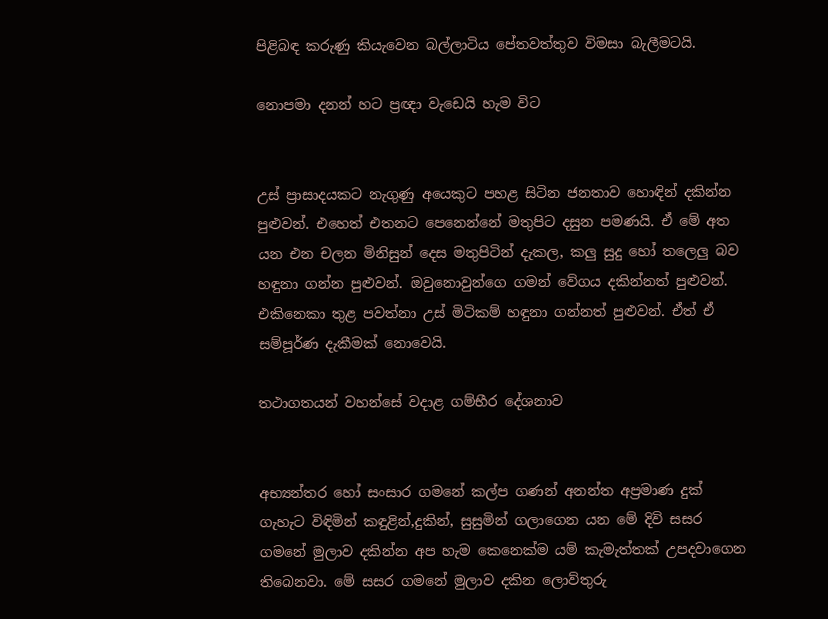පිළිබඳ කරුණු කියැවෙන බල්ලාටිය පේතවත්තුව විමසා බැලීමටයි.

නොපමා දනන් හට ප්‍රඥා වැඩෙයි හැම විට


උස් ප්‍රාසාදයකට නැගුණු අයෙකුට පහළ සිටින ජනතාව හොඳින් දකින්න පුළුවන්. එහෙත් එතනට පෙනෙන්නේ මතුපිට දසුන පමණයි. ඒ මේ අත යන එන චලන මිනිසුන් දෙස මතුපිටින් දැකල, කලු සුදු හෝ තලෙලු බව හඳුනා ගන්න පුළුවන්. ඔවුනොවුන්ගෙ ගමන් වේගය දකින්නත් පුළුවන්. එකිනෙකා තුළ පවත්නා උස් මිටිකම් හඳුනා ගන්නත් පුළුවන්. ඒත් ඒ සම්පූර්ණ දැකීමක් නොවෙයි.

තථාගතයන් වහන්සේ වදාළ ගම්භීර දේශනාව


අභ්‍යන්තර හෝ සංසාර ගමනේ කල්ප ගණන් අනන්ත අප්‍රමාණ දුක් ගැහැට විඳිමින් කඳුළින්,දුකින්, සුසුමින් ගලාගෙන යන මේ දිවි සසර ගමනේ මුලාව දකින්න අප හැම කෙනෙක්ම යම් කැමැත්තක් උපදවාගෙන තිබෙනවා. මේ සසර ගමනේ මුලාව දකින ලොව්තුරු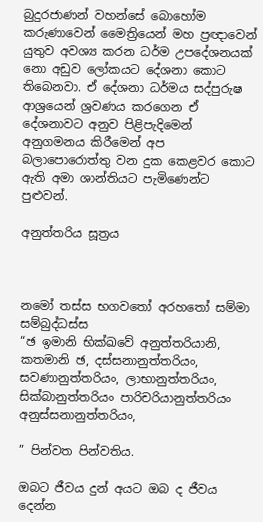බුදුරජාණන් වහන්සේ බොහෝම කරුණාවෙන් මෛත්‍රියෙන් මහ ප්‍රඥාවෙන් යුතුව අවශ්‍ය කරන ධර්ම උපදේශනයක් නො අඩුව ලෝකයට දේශනා කොට තිබෙනවා. ඒ දේශනා ධර්මය සද්පුරුෂ ආශ්‍රයෙන් ශ්‍රවණය කරගෙන ඒ දේශනාවට අනුව පිළිපැදිමෙන් අනුගමනය කිරීමෙන් අප බලාපොරොත්තු වන දුක කෙළවර කොට ඇති අමා ශාන්තියට පැමිණෙන්ට පුළුවන්.

අනුත්තරිය සූත්‍රය



නමෝ තස්ස භගවතෝ අරහතෝ සම්මා සම්බුද්ධස්ස
“ඡ ඉමානි භික්ඛවේ අනුත්තරියානි, කතමානි ඡ, දස්සනානුත්තරියං, සවණානුත්තරියං, ලාභානුත්තරියං, සික්බානුත්තරියං පාරිචරියානුත්තරියං අනුස්සනානුත්තරියං,

” පින්වත පින්වතිය.

ඔබට ජීවය දුන් අයට ඔබ ද ජීවය දෙන්න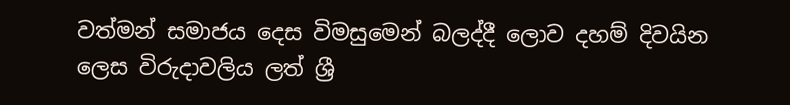වත්මන් සමාජය දෙස විමසුමෙන් බලද්දී ලොව දහම් දිවයින ලෙස විරුදාවලිය ලත් ශ්‍රී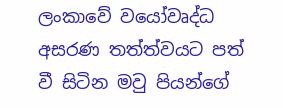ලංකාවේ වයෝවෘද්ධ අසරණ තත්ත්වයට පත් වී සිටින මවු පියන්ගේ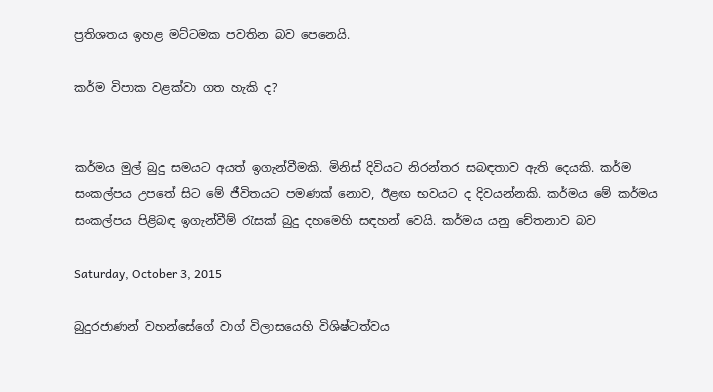ප්‍රතිශතය ඉහළ මට්ටමක පවතින බව පෙනෙයි.

කර්ම විපාක වළක්වා ගත හැකි ද?


කර්මය මුල් බුදු සමයට අයත් ඉගැන්වීමකි. මිනිස් දිවියට නිරන්තර සබඳතාව ඇති දෙයකි. කර්ම සංකල්පය උපතේ සිට මේ ජීවිතයට පමණක් නොව, ඊළඟ භවයට ද දිවයන්නකි. කර්මය මේ කර්මය සංකල්පය පිළිබඳ ඉගැන්වීම් රැසක් බුදු දහමෙහි සඳහන් වෙයි. කර්මය යනු චේතනාව බව

Saturday, October 3, 2015

බුදුරජාණන් වහන්සේගේ වාග් විලාසයෙහි විශිෂ්ටත්වය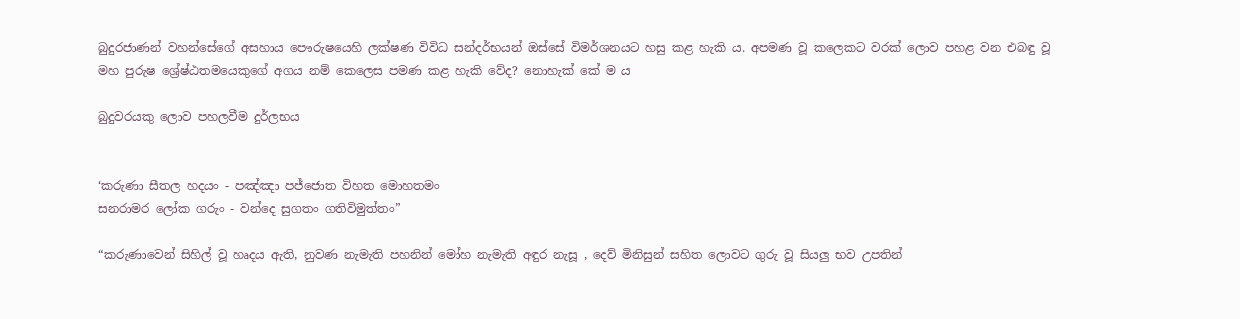බුදුරජාණන් වහන්සේගේ අසහාය පෞරුෂයෙහි ලක්ෂණ විවිධ සන්දර්භයන් ඔස්සේ විමර්ශනයට හසු කළ හැකි ය. අපමණ වූ කලෙකට වරක් ලොව පහළ වන එබඳු වූ මහ පුරුෂ ශ්‍රේෂ්ඨතමයෙකුගේ අගය නම් කෙලෙස පමණ කළ හැකි වේද? නොහැක් කේ ම ය

බුදුවරයකු ලොව පහලවීම දුර්ලභය


‘කරුණා සීතල හදයං - පඤ්ඤා පජ්ජොත විහත මොහතමං
සනරාමර ලෝක ගරුං - වන්දෙ සුගතං ගතිවිමුත්තං”

“කරුණාවෙන් සිහිල් වූ හෘදය ඇති, නුවණ නැමැති පහනින් මෝහ නැමැති අඳුර නැසූ , දෙව් මිනිසුන් සහිත ලොවට ගුරු වූ සියලු භව උපතින්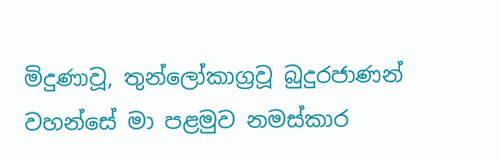මිදුණාවූ, තුන්ලෝකාග්‍රවූ බුදුරජාණන් වහන්සේ මා පළමුව නමස්කාර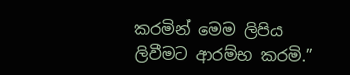කරමින් මෙම ලිපිය ලිවීමට ආරම්භ කරමි.”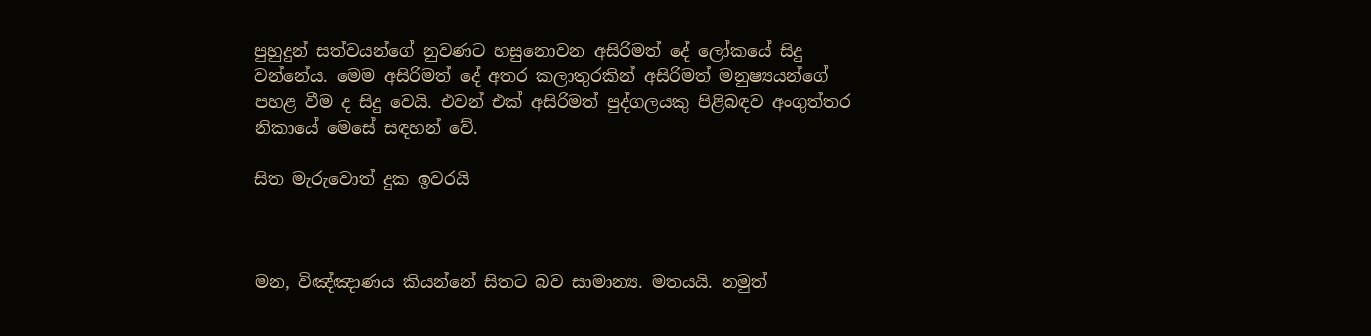පුහුදුන් සත්වයන්ගේ නුවණට හසුනොවන අසිරිමත් දේ ලෝකයේ සිදු වන්නේය. මෙම අසිරිමත් දේ අතර කලාතුරකින් අසිරිමත් මනුෂ්‍යයන්ගේ පහළ වීම ද සිදු වෙයි. එවන් එක් අසිරිමත් පුද්ගලයකු පිළිබඳව අංගුත්තර නිකායේ මෙසේ සඳහන් වේ.

සිත මැරුවොත් දුක ඉවරයි



මන, විඤ්ඤාණය කියන්නේ සිතට බව සාමාන්‍ය. මතයයි. නමුත්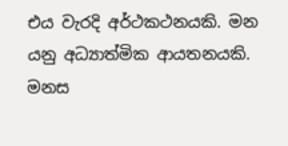එය වැරදි අර්ථකථනයකි. මන යනු අධ්‍යාත්මික ආයතනයකි. මනස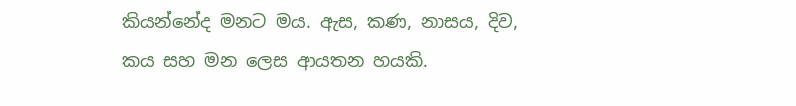කියන්නේද මනට මය. ඇස, කණ, නාසය, දිව, කය සහ මන ලෙස ආයතන හයකි.